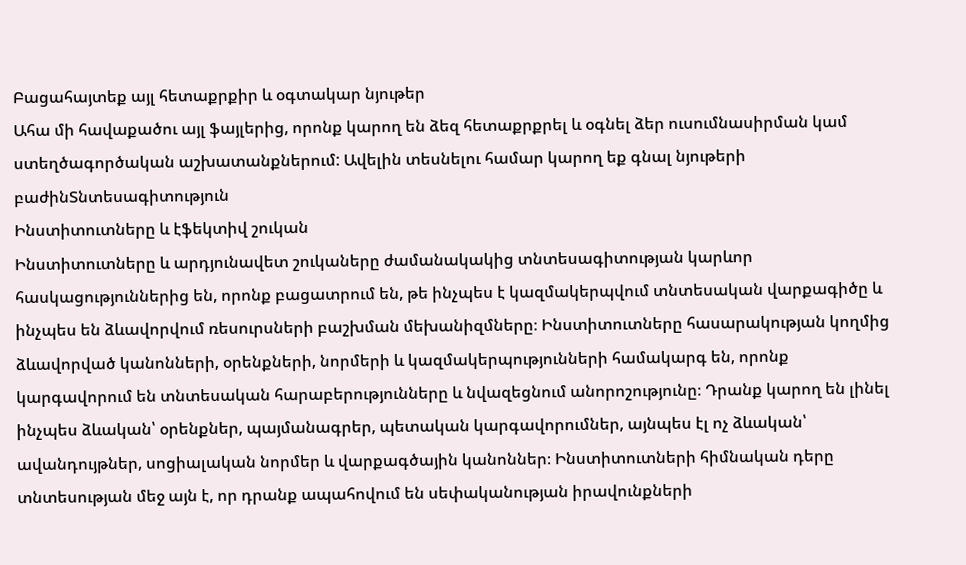Բացահայտեք այլ հետաքրքիր և օգտակար նյութեր
Ահա մի հավաքածու այլ ֆայլերից, որոնք կարող են ձեզ հետաքրքրել և օգնել ձեր ուսումնասիրման կամ ստեղծագործական աշխատանքներում: Ավելին տեսնելու համար կարող եք գնալ նյութերի բաժինՏնտեսագիտություն
Ինստիտուտները և էֆեկտիվ շուկան
Ինստիտուտները և արդյունավետ շուկաները ժամանակակից տնտեսագիտության կարևոր հասկացություններից են, որոնք բացատրում են, թե ինչպես է կազմակերպվում տնտեսական վարքագիծը և ինչպես են ձևավորվում ռեսուրսների բաշխման մեխանիզմները։ Ինստիտուտները հասարակության կողմից ձևավորված կանոնների, օրենքների, նորմերի և կազմակերպությունների համակարգ են, որոնք կարգավորում են տնտեսական հարաբերությունները և նվազեցնում անորոշությունը։ Դրանք կարող են լինել ինչպես ձևական՝ օրենքներ, պայմանագրեր, պետական կարգավորումներ, այնպես էլ ոչ ձևական՝ ավանդույթներ, սոցիալական նորմեր և վարքագծային կանոններ։ Ինստիտուտների հիմնական դերը տնտեսության մեջ այն է, որ դրանք ապահովում են սեփականության իրավունքների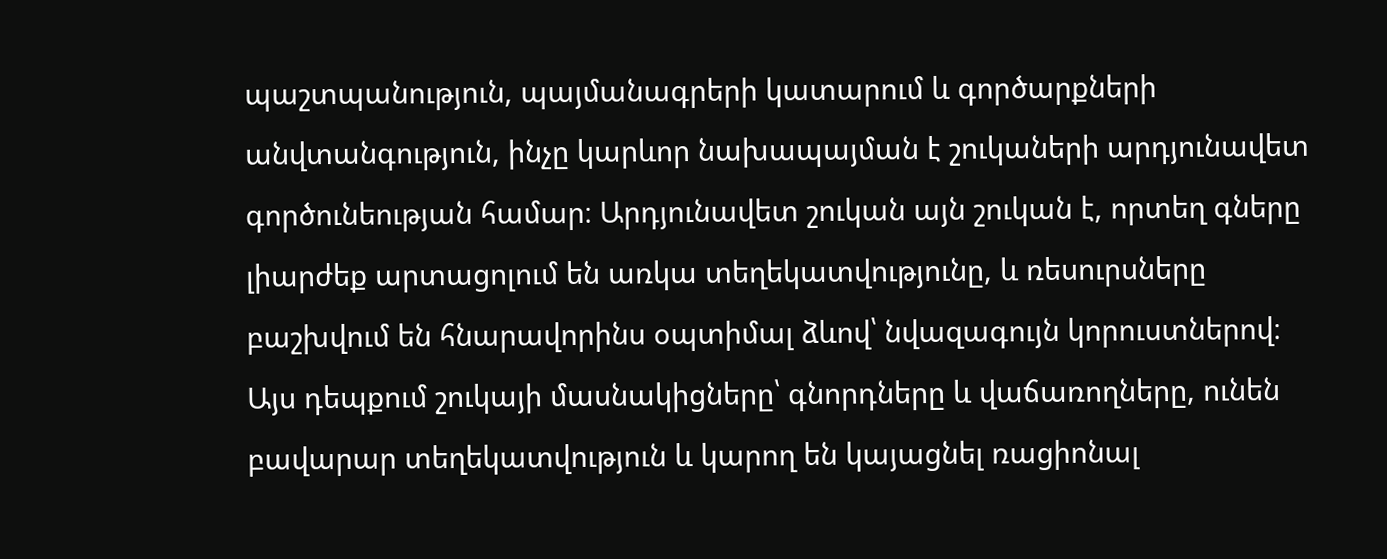պաշտպանություն, պայմանագրերի կատարում և գործարքների անվտանգություն, ինչը կարևոր նախապայման է շուկաների արդյունավետ գործունեության համար։ Արդյունավետ շուկան այն շուկան է, որտեղ գները լիարժեք արտացոլում են առկա տեղեկատվությունը, և ռեսուրսները բաշխվում են հնարավորինս օպտիմալ ձևով՝ նվազագույն կորուստներով։ Այս դեպքում շուկայի մասնակիցները՝ գնորդները և վաճառողները, ունեն բավարար տեղեկատվություն և կարող են կայացնել ռացիոնալ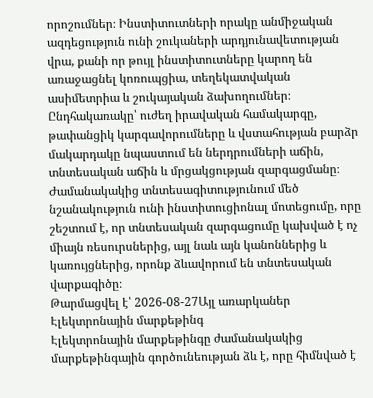որոշումներ։ Ինստիտուտների որակը անմիջական ազդեցություն ունի շուկաների արդյունավետության վրա, քանի որ թույլ ինստիտուտները կարող են առաջացնել կոռուպցիա, տեղեկատվական ասիմետրիա և շուկայական ձախողումներ։ Ընդհակառակը՝ ուժեղ իրավական համակարգը, թափանցիկ կարգավորումները և վստահության բարձր մակարդակը նպաստում են ներդրումների աճին, տնտեսական աճին և մրցակցության զարգացմանը։ Ժամանակակից տնտեսագիտությունում մեծ նշանակություն ունի ինստիտուցիոնալ մոտեցումը, որը շեշտում է, որ տնտեսական զարգացումը կախված է ոչ միայն ռեսուրսներից, այլ նաև այն կանոններից և կառույցներից, որոնք ձևավորում են տնտեսական վարքագիծը։
Թարմացվել է՝ 2026-08-27Այլ առարկաներ
Էլեկտրոնային մարքեթինգ
Էլեկտրոնային մարքեթինգը ժամանակակից մարքեթինգային գործունեության ձև է, որը հիմնված է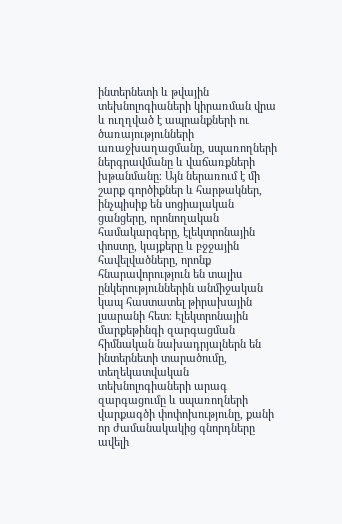ինտերնետի և թվային տեխնոլոգիաների կիրառման վրա և ուղղված է ապրանքների ու ծառայությունների առաջխաղացմանը, սպառողների ներգրավմանը և վաճառքների խթանմանը։ Այն ներառում է մի շարք գործիքներ և հարթակներ, ինչպիսիք են սոցիալական ցանցերը, որոնողական համակարգերը, էլեկտրոնային փոստը, կայքերը և բջջային հավելվածները, որոնք հնարավորություն են տալիս ընկերություններին անմիջական կապ հաստատել թիրախային լսարանի հետ։ Էլեկտրոնային մարքեթինգի զարգացման հիմնական նախադրյալներն են ինտերնետի տարածումը, տեղեկատվական տեխնոլոգիաների արագ զարգացումը և սպառողների վարքագծի փոփոխությունը, քանի որ ժամանակակից գնորդները ավելի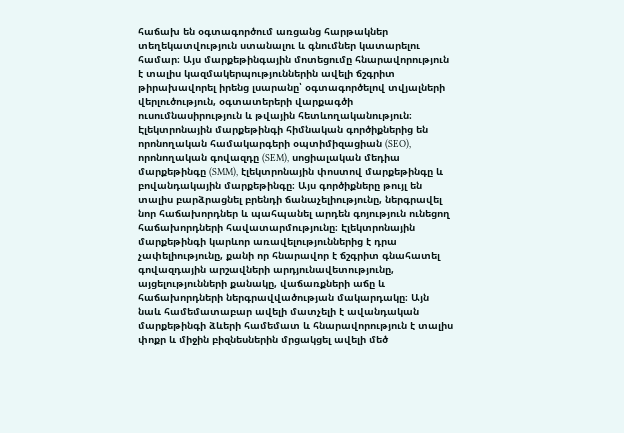հաճախ են օգտագործում առցանց հարթակներ տեղեկատվություն ստանալու և գնումներ կատարելու համար։ Այս մարքեթինգային մոտեցումը հնարավորություն է տալիս կազմակերպություններին ավելի ճշգրիտ թիրախավորել իրենց լսարանը՝ օգտագործելով տվյալների վերլուծություն, օգտատերերի վարքագծի ուսումնասիրություն և թվային հետևողականություն։ Էլեկտրոնային մարքեթինգի հիմնական գործիքներից են որոնողական համակարգերի օպտիմիզացիան (SEO), որոնողական գովազդը (SEM), սոցիալական մեդիա մարքեթինգը (SMM), էլեկտրոնային փոստով մարքեթինգը և բովանդակային մարքեթինգը։ Այս գործիքները թույլ են տալիս բարձրացնել բրենդի ճանաչելիությունը, ներգրավել նոր հաճախորդներ և պահպանել արդեն գոյություն ունեցող հաճախորդների հավատարմությունը։ Էլեկտրոնային մարքեթինգի կարևոր առավելություններից է դրա չափելիությունը, քանի որ հնարավոր է ճշգրիտ գնահատել գովազդային արշավների արդյունավետությունը, այցելությունների քանակը, վաճառքների աճը և հաճախորդների ներգրավվածության մակարդակը։ Այն նաև համեմատաբար ավելի մատչելի է ավանդական մարքեթինգի ձևերի համեմատ և հնարավորություն է տալիս փոքր և միջին բիզնեսներին մրցակցել ավելի մեծ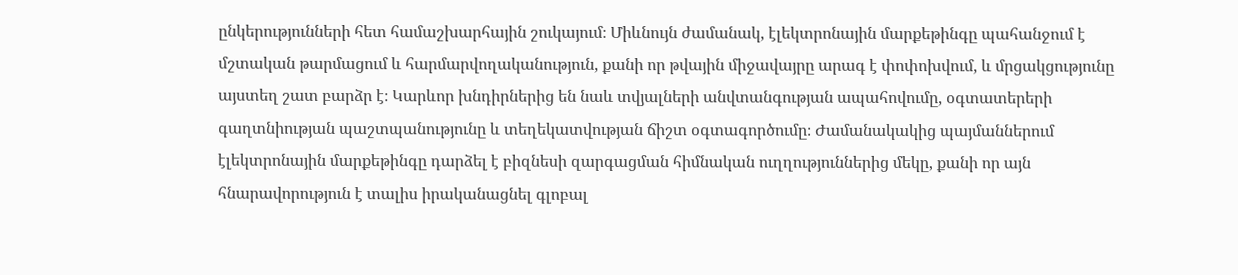ընկերությունների հետ համաշխարհային շուկայում։ Միևնույն ժամանակ, էլեկտրոնային մարքեթինգը պահանջում է մշտական թարմացում և հարմարվողականություն, քանի որ թվային միջավայրը արագ է փոփոխվում, և մրցակցությունը այստեղ շատ բարձր է։ Կարևոր խնդիրներից են նաև տվյալների անվտանգության ապահովումը, օգտատերերի գաղտնիության պաշտպանությունը և տեղեկատվության ճիշտ օգտագործումը։ Ժամանակակից պայմաններում էլեկտրոնային մարքեթինգը դարձել է բիզնեսի զարգացման հիմնական ուղղություններից մեկը, քանի որ այն հնարավորություն է տալիս իրականացնել գլոբալ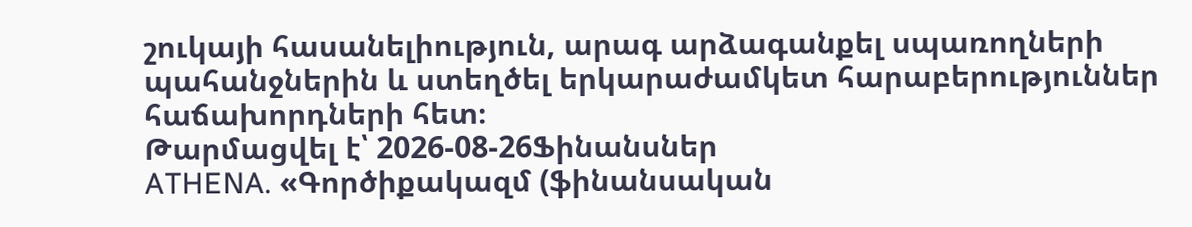շուկայի հասանելիություն, արագ արձագանքել սպառողների պահանջներին և ստեղծել երկարաժամկետ հարաբերություններ հաճախորդների հետ։
Թարմացվել է՝ 2026-08-26Ֆինանսներ
ATHENA. «Գործիքակազմ (ֆինանսական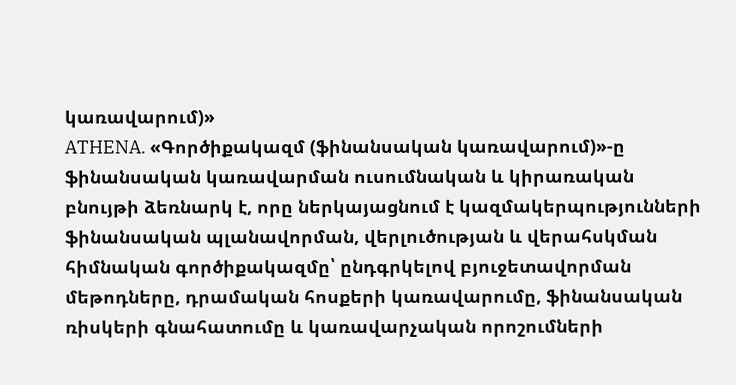կառավարում)»
ATHENA. «Գործիքակազմ (ֆինանսական կառավարում)»-ը ֆինանսական կառավարման ուսումնական և կիրառական բնույթի ձեռնարկ է, որը ներկայացնում է կազմակերպությունների ֆինանսական պլանավորման, վերլուծության և վերահսկման հիմնական գործիքակազմը՝ ընդգրկելով բյուջետավորման մեթոդները, դրամական հոսքերի կառավարումը, ֆինանսական ռիսկերի գնահատումը և կառավարչական որոշումների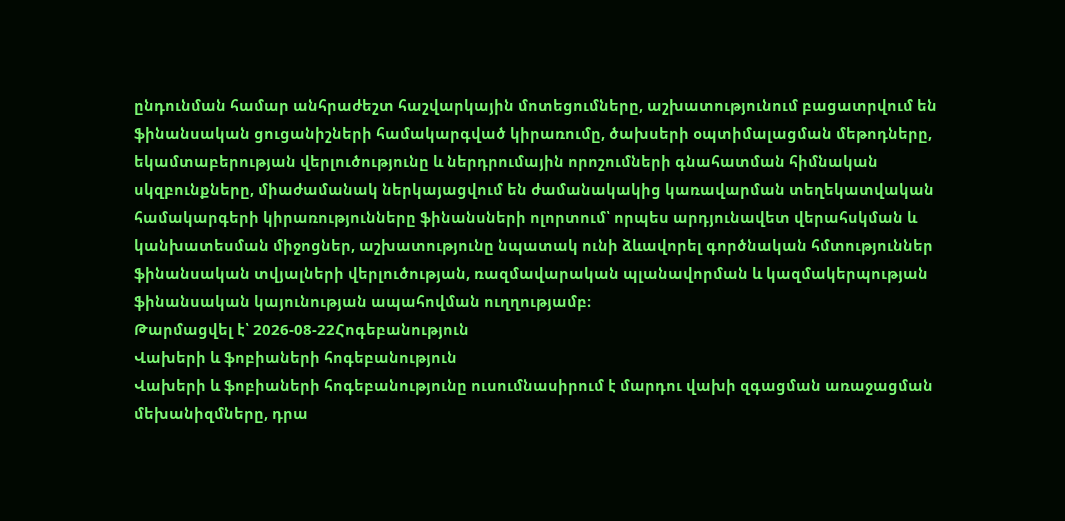ընդունման համար անհրաժեշտ հաշվարկային մոտեցումները, աշխատությունում բացատրվում են ֆինանսական ցուցանիշների համակարգված կիրառումը, ծախսերի օպտիմալացման մեթոդները, եկամտաբերության վերլուծությունը և ներդրումային որոշումների գնահատման հիմնական սկզբունքները, միաժամանակ ներկայացվում են ժամանակակից կառավարման տեղեկատվական համակարգերի կիրառությունները ֆինանսների ոլորտում՝ որպես արդյունավետ վերահսկման և կանխատեսման միջոցներ, աշխատությունը նպատակ ունի ձևավորել գործնական հմտություններ ֆինանսական տվյալների վերլուծության, ռազմավարական պլանավորման և կազմակերպության ֆինանսական կայունության ապահովման ուղղությամբ։
Թարմացվել է՝ 2026-08-22Հոգեբանություն
Վախերի և ֆոբիաների հոգեբանություն
Վախերի և ֆոբիաների հոգեբանությունը ուսումնասիրում է մարդու վախի զգացման առաջացման մեխանիզմները, դրա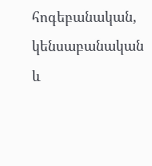հոգեբանական, կենսաբանական և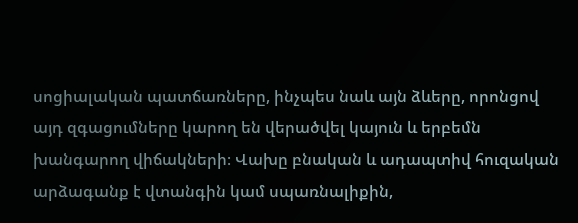սոցիալական պատճառները, ինչպես նաև այն ձևերը, որոնցով այդ զգացումները կարող են վերածվել կայուն և երբեմն խանգարող վիճակների։ Վախը բնական և ադապտիվ հուզական արձագանք է վտանգին կամ սպառնալիքին,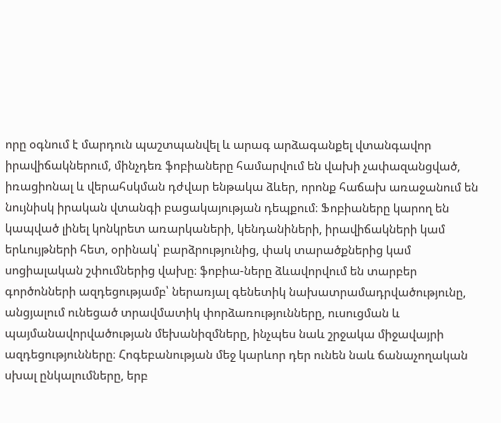որը օգնում է մարդուն պաշտպանվել և արագ արձագանքել վտանգավոր իրավիճակներում, մինչդեռ ֆոբիաները համարվում են վախի չափազանցված, իռացիոնալ և վերահսկման դժվար ենթակա ձևեր, որոնք հաճախ առաջանում են նույնիսկ իրական վտանգի բացակայության դեպքում։ Ֆոբիաները կարող են կապված լինել կոնկրետ առարկաների, կենդանիների, իրավիճակների կամ երևույթների հետ, օրինակ՝ բարձրությունից, փակ տարածքներից կամ սոցիալական շփումներից վախը։ ֆոբիա-ները ձևավորվում են տարբեր գործոնների ազդեցությամբ՝ ներառյալ գենետիկ նախատրամադրվածությունը, անցյալում ունեցած տրավմատիկ փորձառությունները, ուսուցման և պայմանավորվածության մեխանիզմները, ինչպես նաև շրջակա միջավայրի ազդեցությունները։ Հոգեբանության մեջ կարևոր դեր ունեն նաև ճանաչողական սխալ ընկալումները, երբ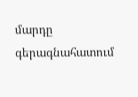մարդը գերագնահատում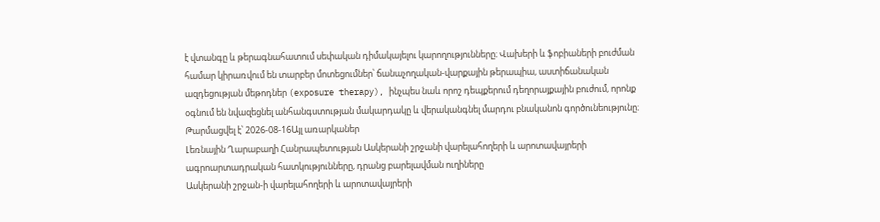է վտանգը և թերագնահատում սեփական դիմակայելու կարողությունները։ Վախերի և ֆոբիաների բուժման համար կիրառվում են տարբեր մոտեցումներ՝ ճանաչողական-վարքային թերապիա, աստիճանական ազդեցության մեթոդներ (exposure therapy), ինչպես նաև որոշ դեպքերում դեղորայքային բուժում, որոնք օգնում են նվազեցնել անհանգստության մակարդակը և վերականգնել մարդու բնականոն գործունեությունը։
Թարմացվել է՝ 2026-08-16Այլ առարկաներ
Լեռնային Ղարաբաղի Հանրապետության Ասկերանի շրջանի վարելահողերի և արոտավայրերի ագրոարտադրական հատկությունները, դրանց բարելավման ուղիները
Ասկերանի շրջան-ի վարելահողերի և արոտավայրերի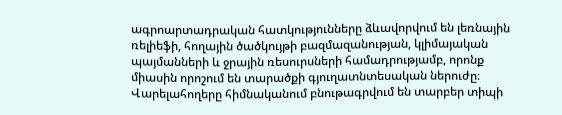ագրոարտադրական հատկությունները ձևավորվում են լեռնային ռելիեֆի, հողային ծածկույթի բազմազանության, կլիմայական պայմանների և ջրային ռեսուրսների համադրությամբ, որոնք միասին որոշում են տարածքի գյուղատնտեսական ներուժը։ Վարելահողերը հիմնականում բնութագրվում են տարբեր տիպի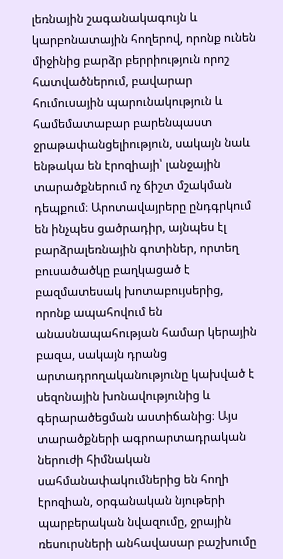լեռնային շագանակագույն և կարբոնատային հողերով, որոնք ունեն միջինից բարձր բերրիություն որոշ հատվածներում, բավարար հումուսային պարունակություն և համեմատաբար բարենպաստ ջրաթափանցելիություն, սակայն նաև ենթակա են էրոզիայի՝ լանջային տարածքներում ոչ ճիշտ մշակման դեպքում։ Արոտավայրերը ընդգրկում են ինչպես ցածրադիր, այնպես էլ բարձրալեռնային գոտիներ, որտեղ բուսածածկը բաղկացած է բազմատեսակ խոտաբույսերից, որոնք ապահովում են անասնապահության համար կերային բազա, սակայն դրանց արտադրողականությունը կախված է սեզոնային խոնավությունից և գերարածեցման աստիճանից։ Այս տարածքների ագրոարտադրական ներուժի հիմնական սահմանափակումներից են հողի էրոզիան, օրգանական նյութերի պարբերական նվազումը, ջրային ռեսուրսների անհավասար բաշխումը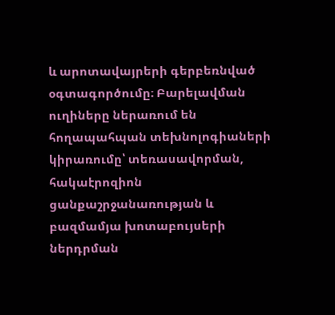և արոտավայրերի գերբեռնված օգտագործումը։ Բարելավման ուղիները ներառում են հողապահպան տեխնոլոգիաների կիրառումը՝ տեռասավորման, հակաէրոզիոն ցանքաշրջանառության և բազմամյա խոտաբույսերի ներդրման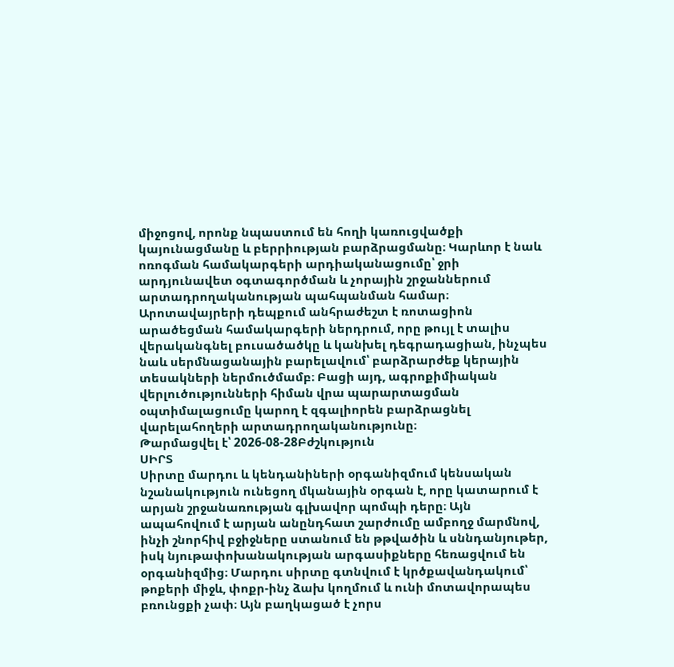միջոցով, որոնք նպաստում են հողի կառուցվածքի կայունացմանը և բերրիության բարձրացմանը։ Կարևոր է նաև ոռոգման համակարգերի արդիականացումը՝ ջրի արդյունավետ օգտագործման և չորային շրջաններում արտադրողականության պահպանման համար։ Արոտավայրերի դեպքում անհրաժեշտ է ռոտացիոն արածեցման համակարգերի ներդրում, որը թույլ է տալիս վերականգնել բուսածածկը և կանխել դեգրադացիան, ինչպես նաև սերմնացանային բարելավում՝ բարձրարժեք կերային տեսակների ներմուծմամբ։ Բացի այդ, ագրոքիմիական վերլուծությունների հիման վրա պարարտացման օպտիմալացումը կարող է զգալիորեն բարձրացնել վարելահողերի արտադրողականությունը։
Թարմացվել է՝ 2026-08-28Բժշկություն
ՍԻՐՏ
Սիրտը մարդու և կենդանիների օրգանիզմում կենսական նշանակություն ունեցող մկանային օրգան է, որը կատարում է արյան շրջանառության գլխավոր պոմպի դերը։ Այն ապահովում է արյան անընդհատ շարժումը ամբողջ մարմնով, ինչի շնորհիվ բջիջները ստանում են թթվածին և սննդանյութեր, իսկ նյութափոխանակության արգասիքները հեռացվում են օրգանիզմից։ Մարդու սիրտը գտնվում է կրծքավանդակում՝ թոքերի միջև, փոքր-ինչ ձախ կողմում և ունի մոտավորապես բռունցքի չափ։ Այն բաղկացած է չորս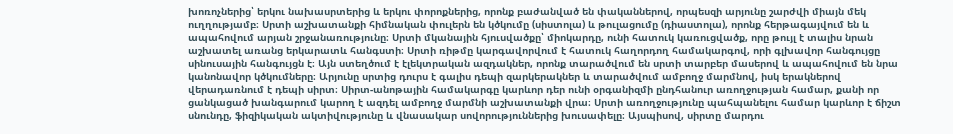խոռոչներից՝ երկու նախասրտերից և երկու փորոքներից, որոնք բաժանված են փականներով, որպեսզի արյունը շարժվի միայն մեկ ուղղությամբ։ Սրտի աշխատանքի հիմնական փուլերն են կծկումը (սիստոլա) և թուլացումը (դիաստոլա), որոնք հերթագայվում են և ապահովում արյան շրջանառությունը։ Սրտի մկանային հյուսվածքը՝ միոկարդը, ունի հատուկ կառուցվածք, որը թույլ է տալիս նրան աշխատել առանց երկարատև հանգստի։ Սրտի ռիթմը կարգավորվում է հատուկ հաղորդող համակարգով, որի գլխավոր հանգույցը սինուսային հանգույցն է։ Այն ստեղծում է էլեկտրական ազդակներ, որոնք տարածվում են սրտի տարբեր մասերով և ապահովում են նրա կանոնավոր կծկումները։ Արյունը սրտից դուրս է գալիս դեպի զարկերակներ և տարածվում ամբողջ մարմնով, իսկ երակներով վերադառնում է դեպի սիրտ։ Սիրտ-անոթային համակարգը կարևոր դեր ունի օրգանիզմի ընդհանուր առողջության համար, քանի որ ցանկացած խանգարում կարող է ազդել ամբողջ մարմնի աշխատանքի վրա։ Սրտի առողջությունը պահպանելու համար կարևոր է ճիշտ սնունդը, ֆիզիկական ակտիվությունը և վնասակար սովորություններից խուսափելը։ Այսպիսով, սիրտը մարդու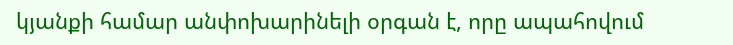կյանքի համար անփոխարինելի օրգան է, որը ապահովում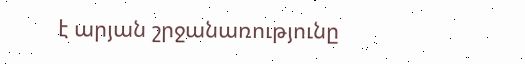է արյան շրջանառությունը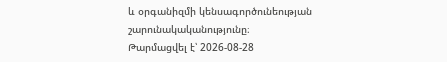և օրգանիզմի կենսագործունեության շարունակականությունը։
Թարմացվել է՝ 2026-08-28